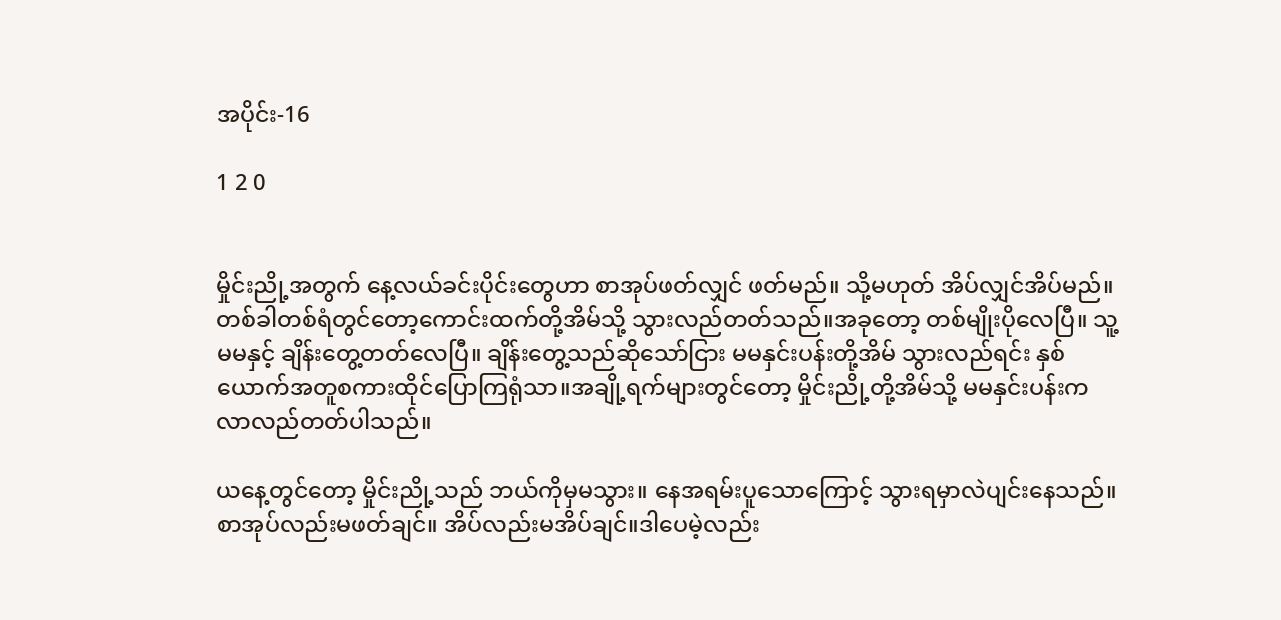အပိုင်း-16

1 2 0


မှိုင်းညို့အတွက် နေ့လယ်ခင်းပိုင်းတွေဟာ စာအုပ်ဖတ်လျှင် ဖတ်မည်။ သို့မဟုတ် အိပ်လျှင်အိပ်မည်။တစ်ခါတစ်ရံတွင်တော့ကောင်းထက်တို့အိမ်သို့ သွားလည်တတ်သည်။အခုတော့ တစ်မျိုးပိုလေပြီ။ သူ့မမနှင့် ချိန်းတွေ့တတ်လေပြီ။ ချိန်းတွေ့သည်ဆိုသော်ငြား မမနှင်းပန်းတို့အိမ် သွားလည်ရင်း နှစ်ယောက်အတူစကားထိုင်ပြောကြရုံသာ။အချို့ရက်များတွင်တော့ မှိုင်းညို့တို့အိမ်သို့ မမနှင်းပန်းက လာလည်တတ်ပါသည်။

ယနေ့တွင်တော့ မှိုင်းညို့သည် ဘယ်ကိုမှမသွား။ နေအရမ်းပူသောကြောင့် သွားရမှာလဲပျင်းနေသည်။ စာအုပ်လည်းမဖတ်ချင်။ အိပ်လည်းမအိပ်ချင်။ဒါပေမဲ့လည်း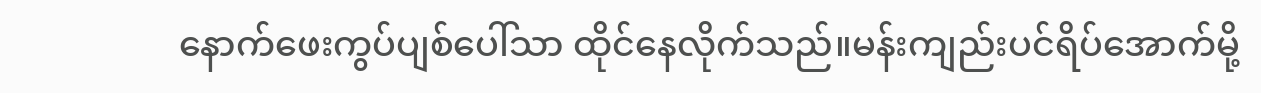နောက်ဖေးကွပ်ပျစ်ပေါ်သာ ထိုင်နေလိုက်သည်။မန်းကျည်းပင်ရိပ်အောက်မို့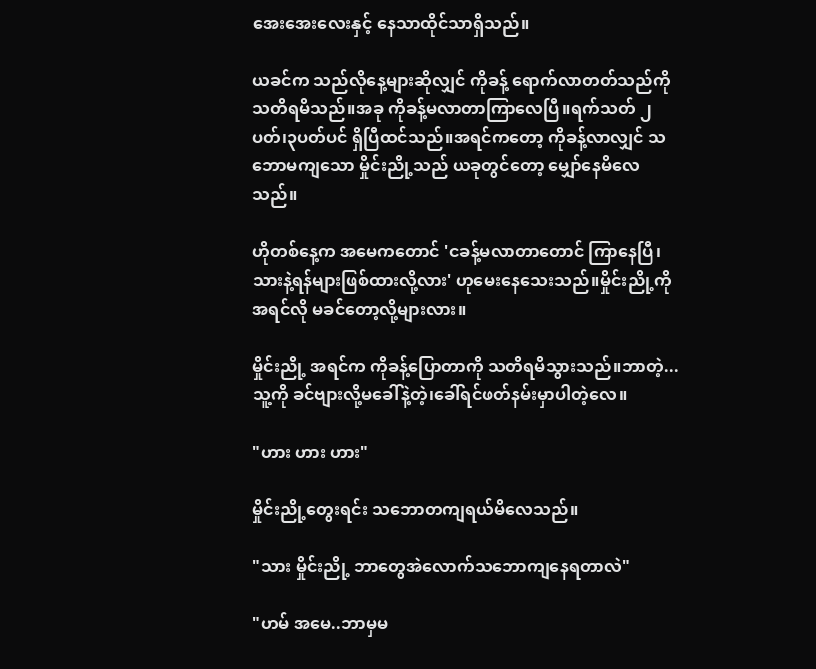အေးအေးလေးနှင့် နေသာထိုင်သာရှိသည်။

ယခင်က သည်လိုနေ့များဆိုလျှင် ကိုခန့် ရောက်လာတတ်သည်ကို သတိရမိသည်။အခု ကိုခန့်မလာတာကြာလေပြီ။ရက်သတ် ၂ပတ်၊၃ပတ်ပင် ရှိပြီထင်သည်။အရင်ကတော့ ကိုခန့်လာလျှင် သဘောမကျသော မှိုင်းညို့သည် ယခုတွင်တော့ မျှော်နေမိလေသည်။

ဟိုတစ်နေ့က အမေကတောင် 'ငခန့်မလာတာတောင် ကြာနေပြီ၊ သားနဲ့ရန်များဖြစ်ထားလို့လား' ဟုမေးနေသေးသည်။မှိုင်းညို့ကို အရင်လို မခင်တော့လို့များလား။

မှိုင်းညို့ အရင်က ကိုခန့်ပြောတာကို သတိရမိသွားသည်။ဘာတဲ့...သူ့ကို ခင်ဗျားလို့မခေါ်နဲ့တဲ့၊ခေါ်ရင်ဖတ်နမ်းမှာပါတဲ့လေ။

"ဟား ဟား ဟား"

မှိုင်းညို့တွေးရင်း သဘောတကျရယ်မိလေသည်။

"သား မှိုင်းညို့ ဘာတွေအဲလောက်သဘောကျနေရတာလဲ"

"ဟမ် အမေ..ဘာမှမ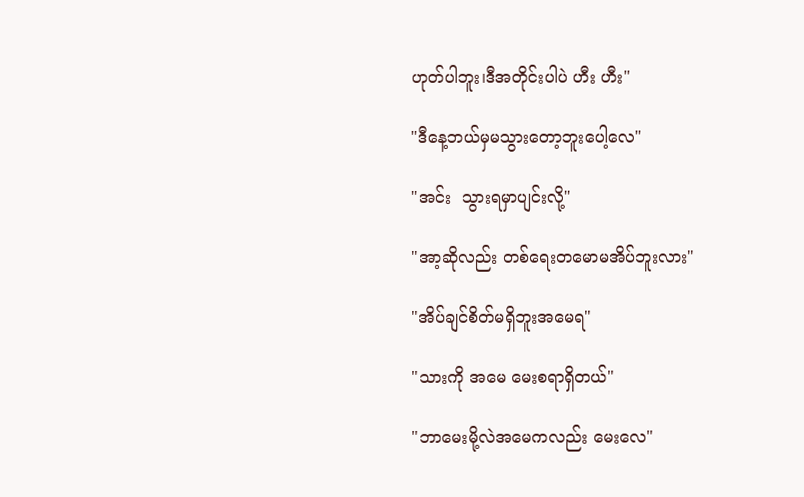ဟုတ်ပါဘူး၊ဒီအတိုင်းပါပဲ ဟီး ဟီး"

"ဒီနေ့ဘယ်မှမသွားတော့ဘူးပေါ့လေ"

"အင်း  သွားရမှာပျင်းလို့"

"အာ့ဆိုလည်း တစ်ရေးတမောမအိပ်ဘူးလား"

"အိပ်ချင်စိတ်မရှိဘူးအမေရ"

"သားကို အမေ မေးစရာရှိတယ်"

"ဘာမေးမို့လဲအမေကလည်း မေးလေ"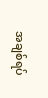အချစ်ရပ်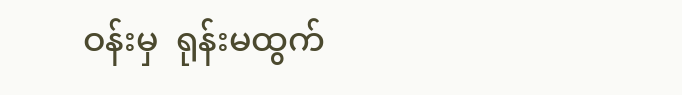ဝန်းမှ  ရုန်းမထွက်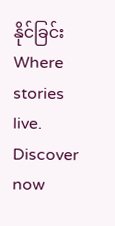နိုင်ခြင်းWhere stories live. Discover now